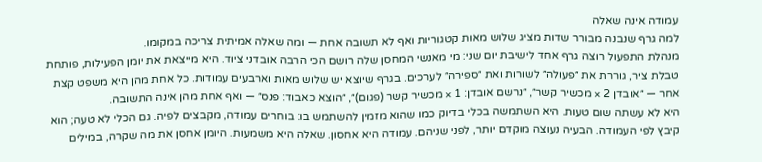עמודה אינה שאלה
למה גרף שנבנה מבורר שדות מציג שלוש מאות קטגוריות ואף לא תשובה אחת — ומה שאלה אמיתית צריכה במקומו.
מנהלת התפעול רוצה גרף אחד לישיבת יום שני: מי מאנשי המחסן שלה רושם הכי הרבה אובדני ציוד. היא מייצאת את יומן הפעילות, פותחת טבלת ציר, גוררת את ״פעולה״ לשורות ואת ״ספירה״ לערכים. בגרף שיוצא יש שלוש מאות וארבעים עמודות. כל אחת מהן היא משפט קצת אחר — ״אובדן 2 × מכשיר קשר״, ״נרשם אובדן: 1 × מכשיר קשר (פגום)״, ״הוצא כאבוד: פנס״ — ואף אחת מהן אינה התשובה.
היא לא עשתה שום טעות. היא השתמשה בכלי בדיוק כמו שהוא מזמין להשתמש בו: בוחרים עמודה, מקבצים לפיה. גם הכלי לא טעה; הוא קיבץ לפי העמודה. הבעיה נעוצה מוקדם יותר, לפני שניהם. עמודה היא אחסון. שאלה היא משמעות. היומן אחסן את מה שקרה, במילים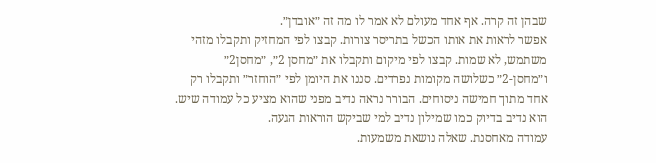שבהן זה קרה. אף אחד מעולם לא אמר לו מה זה ״אובדן״.
אפשר לראות את אותו הכשל בתריסר צורות. קבצו לפי המחזיק ותקבלו מזהי משתמש, לא שמות. קבצו לפי מיקום ותקבלו את ״מחסן 2״, ״מחסן2״ ו״מחסן-2״ כשלושה מקומות נפרדים. סננו את היומן לפי ״הוחזר״ ותקבלו רק אחד מתוך חמישה ניסוחים. הבורר נראה נדיב מפני שהוא מציע כל עמודה שיש. הוא נדיב בדיוק כמו שמילון נדיב למי שביקש הוראות הגעה.
עמודה מאחסנת. שאלה נושאת משמעות.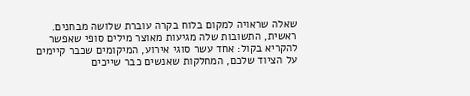שאלה שראויה למקום בלוח בקרה עוברת שלושה מבחנים. ראשית, התשובות שלה מגיעות מאוצר מילים סופי שאפשר להקריא בקול: אחד עשר סוגי אירוע, המיקומים שכבר קיימים על הציוד שלכם, המחלקות שאנשים כבר שייכים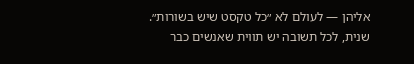אליהן — לעולם לא ״כל טקסט שיש בשורות״. שנית, לכל תשובה יש תווית שאנשים כבר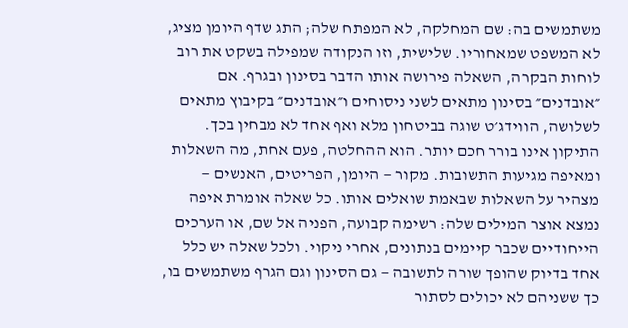משתמשים בה: שם המחלקה, לא המפתח שלה; התג שדף היומן מציג, לא המשפט שמאחוריו. שלישית, וזו הנקודה שמפילה בשקט את רוב לוחות הבקרה, השאלה פירושה אותו הדבר בסינון ובגרף. אם ״אובדנים״ בסינון מתאים לשני ניסוחים ו״אובדנים״ בקיבוץ מתאים לשלושה, הווידג׳ט שוגה בביטחון מלא ואף אחד לא מבחין בכך.
התיקון אינו בורר חכם יותר. הוא ההחלטה, פעם אחת, מה השאלות ומאיפה מגיעות התשובות. מקור — היומן, הפריטים, האנשים — מצהיר על השאלות שבאמת שואלים אותו. כל שאלה אומרת איפה נמצא אוצר המילים שלה: רשימה קבועה, הפניה אל שם, או הערכים הייחודיים שכבר קיימים בנתונים, אחרי ניקוי. ולכל שאלה יש כלל אחד בדיוק שהופך שורה לתשובה — גם הסינון וגם הגרף משתמשים בו, כך ששניהם לא יכולים לסתור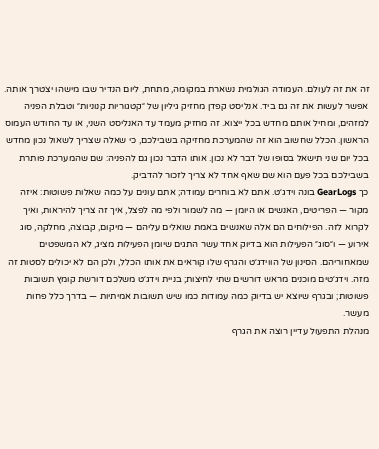זה את זה לעולם. העמודה הגולמית נשארת במקומה, מתחת, ליום הנדיר שבו מישהו יצטרך אותה.
אפשר לעשות את זה גם ביד. אנליסט קפדן מחזיק גיליון של ״קטגוריות קנוניות״ וטבלת הפניה למזהים, ומחיל אותם מחדש בכל ייצוא. זה מחזיק מעמד עד האנליסט השני, או עד החודש העמוס הראשון. הכלל שחשוב הוא זה שהמערכת מחזיקה בשבילכם, כי שאלה שצריך לשאול נכון מחדש בכל יום שני תישאל בסופו של דבר לא נכון. אותו הדבר נכון גם להפניה: שם שהמערכת פותרת בשבילכם בכל פעם הוא שם שאף אחד לא צריך לזכור להדביק.
כך GearLogs בונה וידג׳ט. אתם לא בוחרים עמודה; אתם עונים על כמה שאלות פשוטות: איזה מקור — הפריטים, האנשים או היומן — מה לשמור ולפי מה לפצל, איך זה צריך להיראות, ואיך לקרוא לזה. הפילוחים הם אלה שאנשים באמת שואלים עליהם — מיקום, קבוצה, מחלקה, סוג אירוע — ו״סוג״ הפעילות הוא בדיוק אחד עשר התגים שיומן הפעילות מציג, לא המשפטים שמאחוריהם. הסינון של הווידג׳ט והגרף שלו קוראים את אותו הכלל, ולכן הם לא יכולים לסטות זה מזה. וידג׳טים מוכנים מראש דורשים שתי לחיצות; בניית וידג׳ט משלכם דורשת קומץ תשובות פשוטות; ובגרף שיוצא יש בדיוק כמה עמודות כמו שיש תשובות אמיתיות — בדרך כלל פחות מעשר.
מנהלת התפעול עדיין רוצה את הגרף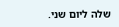שלה ליום שני.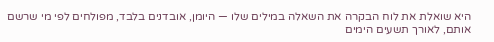היא שואלת את לוח הבקרה את השאלה במילים שלו — היומן, אובדנים בלבד, מפולחים לפי מי שרשם אותם, לאורך תשעים הימים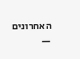האחרונים —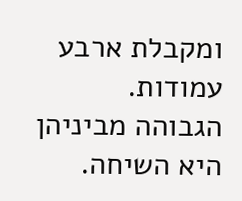ומקבלת ארבע עמודות. הגבוהה מביניהן היא השיחה.